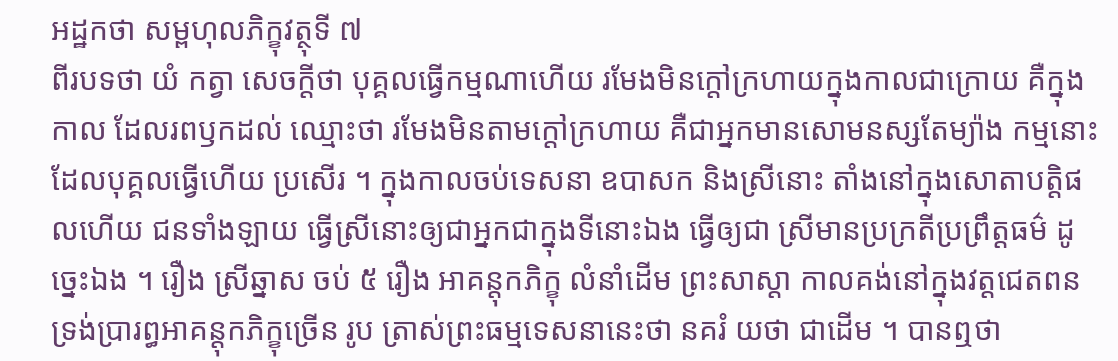អដ្ឋកថា សម្ពហុលភិក្ខុវត្ថុទី ៧
ពីរបទថា យំ កត្វា សេចក្តីថា បុគ្គលធ្វើកម្មណាហើយ រមែងមិនក្តៅក្រហាយក្នុងកាលជាក្រោយ គឺក្នុងកាល ដែលរពឫកដល់ ឈ្មោះថា រមែងមិនតាមក្តៅក្រហាយ គឺជាអ្នកមានសោមនស្សតែម្យ៉ាង កម្មនោះ ដែលបុគ្គលធ្វើហើយ ប្រសើរ ។ ក្នុងកាលចប់ទេសនា ឧបាសក និងស្រីនោះ តាំងនៅក្នុងសោតាបត្តិផលហើយ ជនទាំងឡាយ ធ្វើស្រីនោះឲ្យជាអ្នកជាក្នុងទីនោះឯង ធ្វើឲ្យជា ស្រីមានប្រក្រតីប្រព្រឹត្តធម៌ ដូច្នេះឯង ។ រឿង ស្រីឆ្នាស ចប់ ៥ រឿង អាគន្តុកភិក្ខុ លំនាំដើម ព្រះសាស្តា កាលគង់នៅក្នុងវត្តជេតពន ទ្រង់ប្រារព្ធអាគន្តុកភិក្ខុច្រើន រូប ត្រាស់ព្រះធម្មទេសនានេះថា នគរំ យថា ជាដើម ។ បានឮថា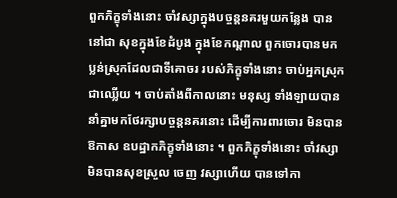ពួកភិក្ខុទាំងនោះ ចាំវស្សាក្នុងបច្ចន្តនគរមួយកន្លែង បាននៅជា សុខក្នុងខែដំបូង ក្នុងខែកណ្តាល ពួកចោរបានមកប្លន់ស្រុកដែលជាទីគោចរ របស់ភិក្ខុទាំងនោះ ចាប់អ្នកស្រុកជាឈ្លើយ ។ ចាប់តាំងពីកាលនោះ មនុស្ស ទាំងឡាយបាននាំគ្នាមកថែរក្សាបច្ចន្តនគរនោះ ដើម្បីការពារចោរ មិនបានឱកាស ឧបដ្ឋាកភិក្ខុទាំងនោះ ។ ពួកភិក្ខុទាំងនោះ ចាំវស្សាមិនបានសុខស្រួល ចេញ វស្សាហើយ បានទៅកា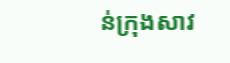ន់ក្រុងសាវ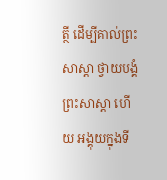ត្ថី ដើម្បីគាល់ព្រះសាស្តា ថ្វាយបង្គំព្រះសាស្តា ហើយ អង្គុយក្នុងទី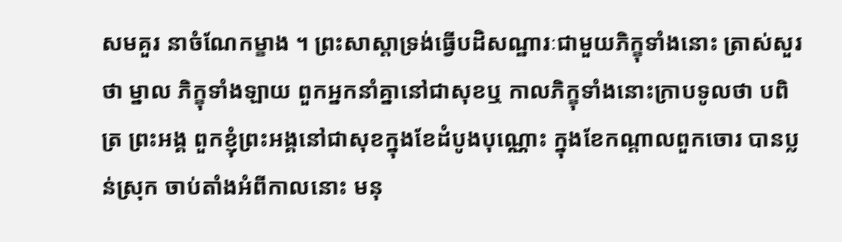សមគួរ នាចំណែកម្ខាង ។ ព្រះសាស្តាទ្រង់ធ្វើបដិសណ្ឋារៈជាមួយភិក្ខុទាំងនោះ ត្រាស់សួរថា ម្នាល ភិក្ខុទាំងឡាយ ពួកអ្នកនាំគ្នានៅជាសុខឬ កាលភិក្ខុទាំងនោះក្រាបទូលថា បពិត្រ ព្រះអង្គ ពួកខ្ញុំព្រះអង្គនៅជាសុខក្នុងខែដំបូងបុណ្ណោះ ក្នុងខែកណ្តាលពួកចោរ បានប្លន់ស្រុក ចាប់តាំងអំពីកាលនោះ មនុ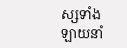ស្សទាំងឡាយនាំ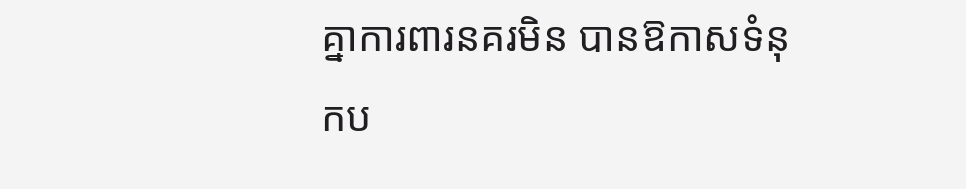គ្នាការពារនគរមិន បានឱកាសទំនុកប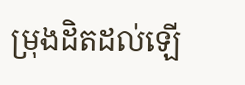ម្រុងដិតដល់ឡើ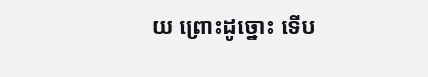យ ព្រោះដូច្នោះ ទើប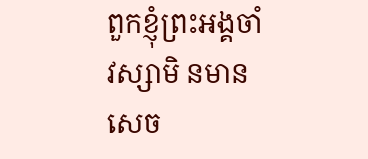ពួកខ្ញុំព្រះអង្គចាំវស្សាមិ នមានសេច